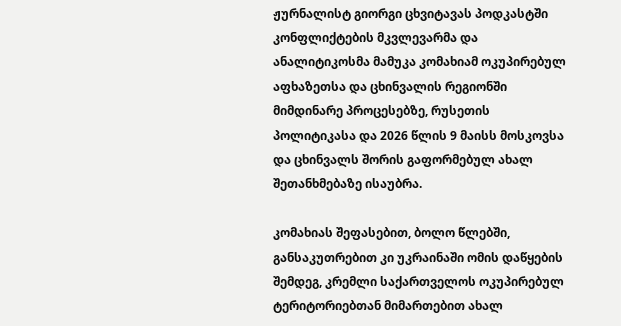ჟურნალისტ გიორგი ცხვიტავას პოდკასტში კონფლიქტების მკვლევარმა და ანალიტიკოსმა მამუკა კომახიამ ოკუპირებულ აფხაზეთსა და ცხინვალის რეგიონში მიმდინარე პროცესებზე, რუსეთის პოლიტიკასა და 2026 წლის 9 მაისს მოსკოვსა და ცხინვალს შორის გაფორმებულ ახალ შეთანხმებაზე ისაუბრა.

კომახიას შეფასებით, ბოლო წლებში, განსაკუთრებით კი უკრაინაში ომის დაწყების შემდეგ, კრემლი საქართველოს ოკუპირებულ ტერიტორიებთან მიმართებით ახალ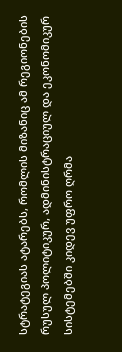სტრატეგიას ატარებს, რომლის მიზანიც ამ რეგიონების რუსულ პოლიტიკურ, ადმინისტრაციულ და ეკონომიკურ სისტემებში კიდევ უფრო ღრმა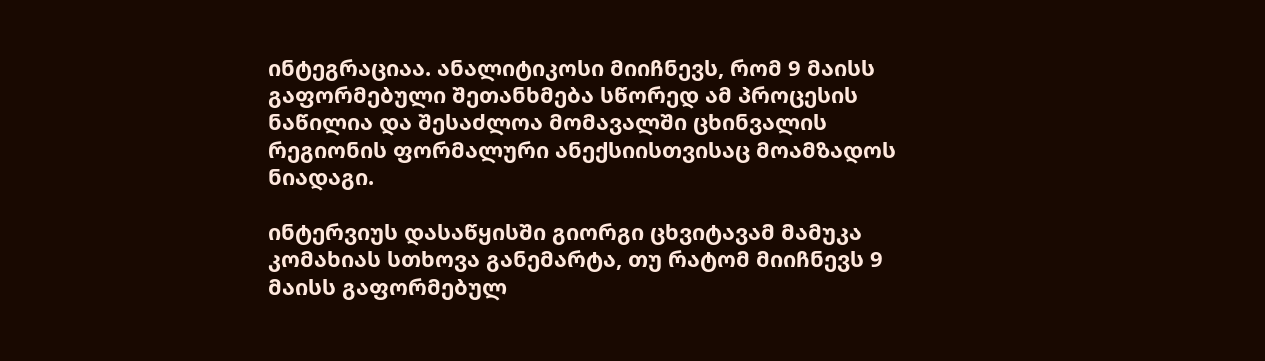ინტეგრაციაა. ანალიტიკოსი მიიჩნევს, რომ 9 მაისს გაფორმებული შეთანხმება სწორედ ამ პროცესის ნაწილია და შესაძლოა მომავალში ცხინვალის რეგიონის ფორმალური ანექსიისთვისაც მოამზადოს ნიადაგი.

ინტერვიუს დასაწყისში გიორგი ცხვიტავამ მამუკა კომახიას სთხოვა განემარტა, თუ რატომ მიიჩნევს 9 მაისს გაფორმებულ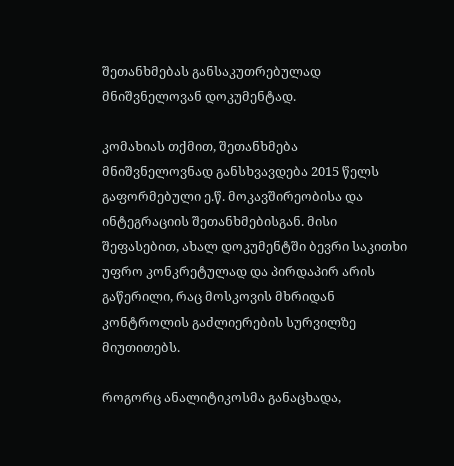შეთანხმებას განსაკუთრებულად მნიშვნელოვან დოკუმენტად.

კომახიას თქმით, შეთანხმება მნიშვნელოვნად განსხვავდება 2015 წელს გაფორმებული ე.წ. მოკავშირეობისა და ინტეგრაციის შეთანხმებისგან. მისი შეფასებით, ახალ დოკუმენტში ბევრი საკითხი უფრო კონკრეტულად და პირდაპირ არის გაწერილი, რაც მოსკოვის მხრიდან კონტროლის გაძლიერების სურვილზე მიუთითებს.

როგორც ანალიტიკოსმა განაცხადა,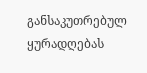განსაკუთრებულ ყურადღებას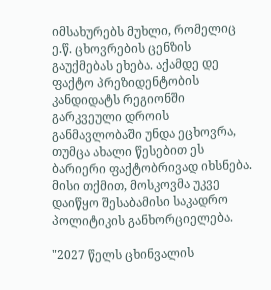იმსახურებს მუხლი, რომელიც ე.წ. ცხოვრების ცენზის გაუქმებას ეხება. აქამდე დე ფაქტო პრეზიდენტობის კანდიდატს რეგიონში გარკვეული დროის განმავლობაში უნდა ეცხოვრა, თუმცა ახალი წესებით ეს ბარიერი ფაქტობრივად იხსნება. მისი თქმით, მოსკოვმა უკვე დაიწყო შესაბამისი საკადრო პოლიტიკის განხორციელება.

"2027 წელს ცხინვალის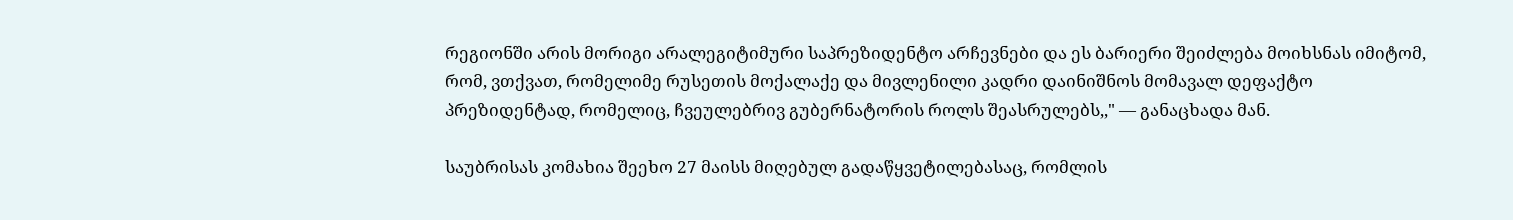რეგიონში არის მორიგი არალეგიტიმური საპრეზიდენტო არჩევნები და ეს ბარიერი შეიძლება მოიხსნას იმიტომ, რომ, ვთქვათ, რომელიმე რუსეთის მოქალაქე და მივლენილი კადრი დაინიშნოს მომავალ დეფაქტო პრეზიდენტად, რომელიც, ჩვეულებრივ გუბერნატორის როლს შეასრულებს,," — განაცხადა მან.

საუბრისას კომახია შეეხო 27 მაისს მიღებულ გადაწყვეტილებასაც, რომლის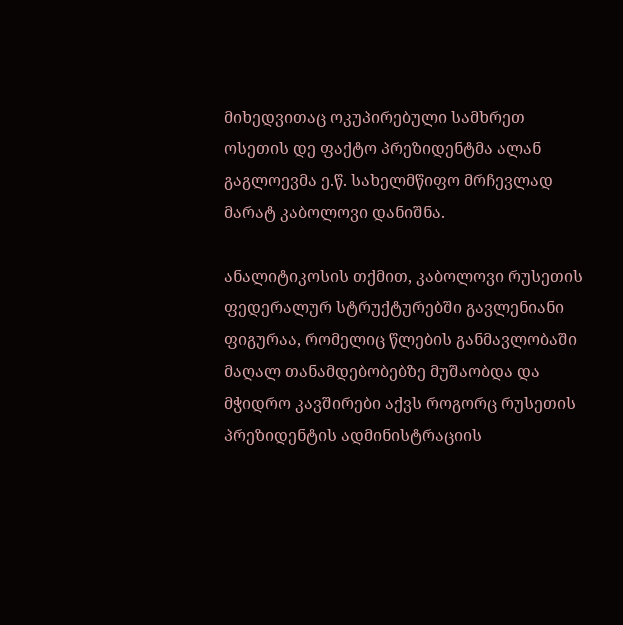მიხედვითაც ოკუპირებული სამხრეთ ოსეთის დე ფაქტო პრეზიდენტმა ალან გაგლოევმა ე.წ. სახელმწიფო მრჩევლად მარატ კაბოლოვი დანიშნა.

ანალიტიკოსის თქმით, კაბოლოვი რუსეთის ფედერალურ სტრუქტურებში გავლენიანი ფიგურაა, რომელიც წლების განმავლობაში მაღალ თანამდებობებზე მუშაობდა და მჭიდრო კავშირები აქვს როგორც რუსეთის პრეზიდენტის ადმინისტრაციის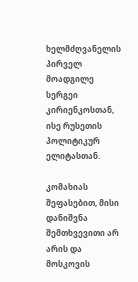ხელმძღვანელის პირველ მოადგილე სერგეი კირიენკოსთან, ისე რუსეთის პოლიტიკურ ელიტასთან.

კომახიას შეფასებით, მისი დანიშვნა შემთხვევითი არ არის და მოსკოვის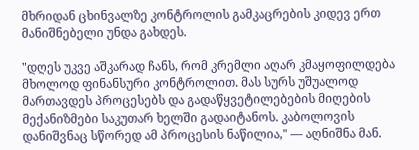მხრიდან ცხინვალზე კონტროლის გამკაცრების კიდევ ერთ მანიშნებელი უნდა გახდეს.

"დღეს უკვე აშკარად ჩანს, რომ კრემლი აღარ კმაყოფილდება მხოლოდ ფინანსური კონტროლით. მას სურს უშუალოდ მართავდეს პროცესებს და გადაწყვეტილებების მიღების მექანიზმები საკუთარ ხელში გადაიტანოს. კაბოლოვის დანიშვნაც სწორედ ამ პროცესის ნაწილია," — აღნიშნა მან.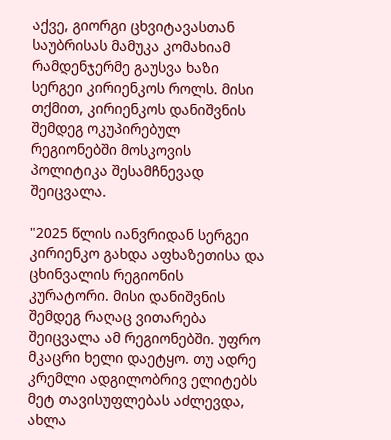აქვე, გიორგი ცხვიტავასთან საუბრისას მამუკა კომახიამ რამდენჯერმე გაუსვა ხაზი სერგეი კირიენკოს როლს. მისი თქმით, კირიენკოს დანიშვნის შემდეგ ოკუპირებულ რეგიონებში მოსკოვის პოლიტიკა შესამჩნევად შეიცვალა.

"2025 წლის იანვრიდან სერგეი კირიენკო გახდა აფხაზეთისა და ცხინვალის რეგიონის კურატორი. მისი დანიშვნის შემდეგ რაღაც ვითარება შეიცვალა ამ რეგიონებში. უფრო მკაცრი ხელი დაეტყო. თუ ადრე კრემლი ადგილობრივ ელიტებს მეტ თავისუფლებას აძლევდა, ახლა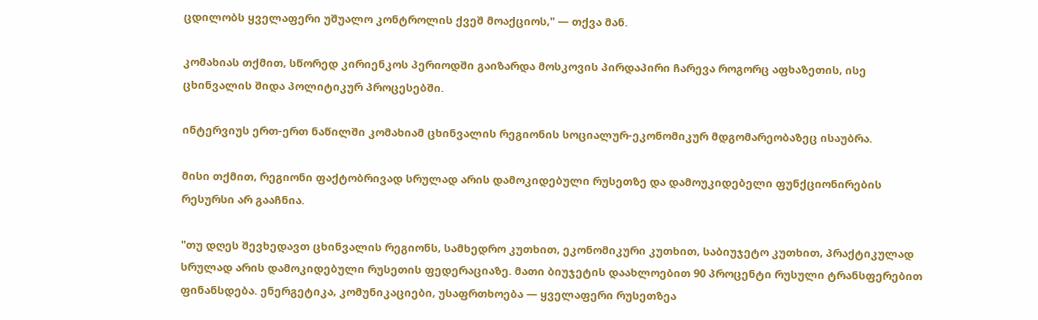ცდილობს ყველაფერი უშუალო კონტროლის ქვეშ მოაქციოს," — თქვა მან.

კომახიას თქმით, სწორედ კირიენკოს პერიოდში გაიზარდა მოსკოვის პირდაპირი ჩარევა როგორც აფხაზეთის, ისე ცხინვალის შიდა პოლიტიკურ პროცესებში.

ინტერვიუს ერთ-ერთ ნაწილში კომახიამ ცხინვალის რეგიონის სოციალურ-ეკონომიკურ მდგომარეობაზეც ისაუბრა.

მისი თქმით, რეგიონი ფაქტობრივად სრულად არის დამოკიდებული რუსეთზე და დამოუკიდებელი ფუნქციონირების რესურსი არ გააჩნია.

"თუ დღეს შევხედავთ ცხინვალის რეგიონს, სამხედრო კუთხით, ეკონომიკური კუთხით, საბიუჯეტო კუთხით, პრაქტიკულად სრულად არის დამოკიდებული რუსეთის ფედერაციაზე. მათი ბიუჯეტის დაახლოებით 90 პროცენტი რუსული ტრანსფერებით ფინანსდება. ენერგეტიკა, კომუნიკაციები, უსაფრთხოება — ყველაფერი რუსეთზეა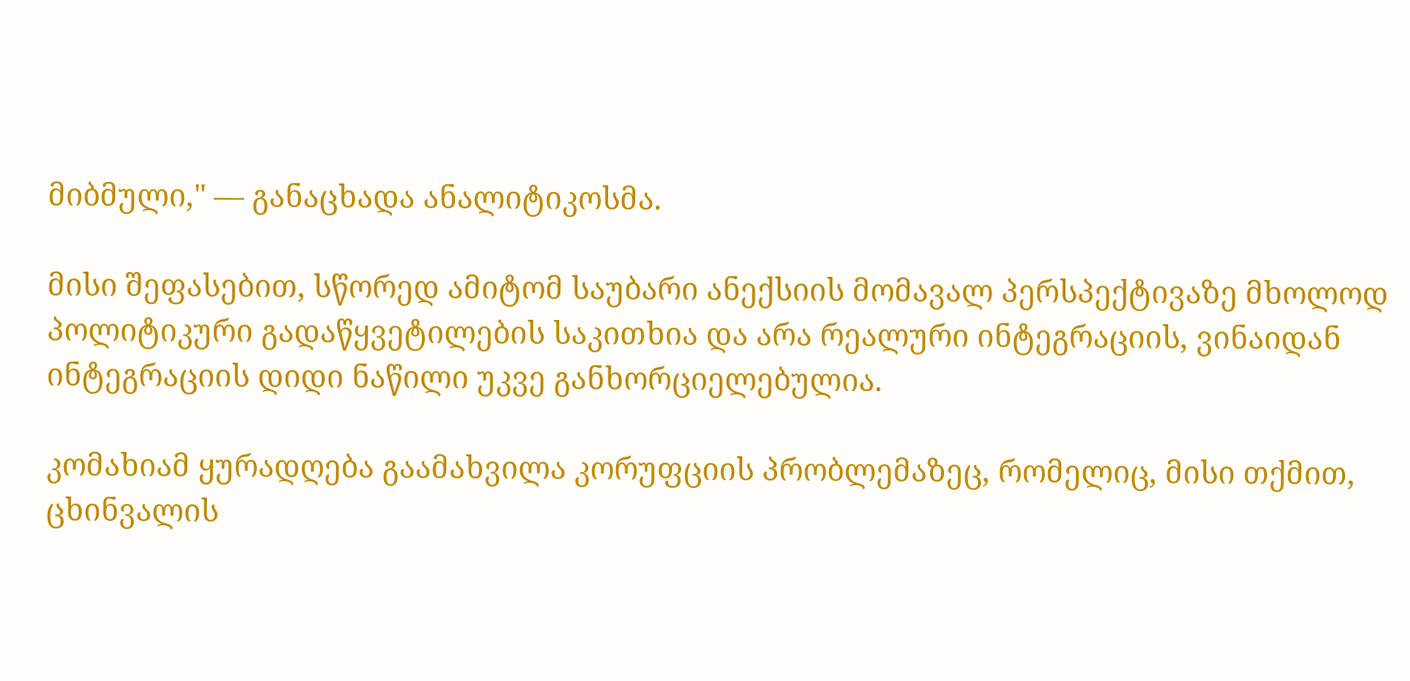მიბმული," — განაცხადა ანალიტიკოსმა.

მისი შეფასებით, სწორედ ამიტომ საუბარი ანექსიის მომავალ პერსპექტივაზე მხოლოდ პოლიტიკური გადაწყვეტილების საკითხია და არა რეალური ინტეგრაციის, ვინაიდან ინტეგრაციის დიდი ნაწილი უკვე განხორციელებულია.

კომახიამ ყურადღება გაამახვილა კორუფციის პრობლემაზეც, რომელიც, მისი თქმით, ცხინვალის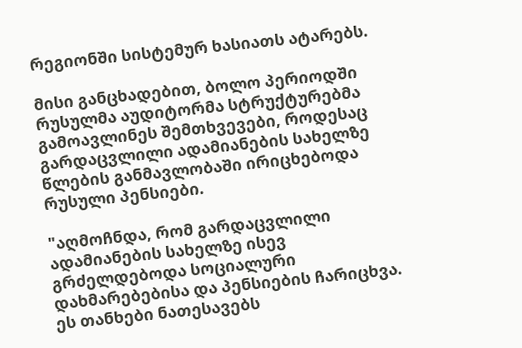რეგიონში სისტემურ ხასიათს ატარებს.

მისი განცხადებით, ბოლო პერიოდში რუსულმა აუდიტორმა სტრუქტურებმა გამოავლინეს შემთხვევები, როდესაც გარდაცვლილი ადამიანების სახელზე წლების განმავლობაში ირიცხებოდა რუსული პენსიები.

"აღმოჩნდა, რომ გარდაცვლილი ადამიანების სახელზე ისევ გრძელდებოდა სოციალური დახმარებებისა და პენსიების ჩარიცხვა. ეს თანხები ნათესავებს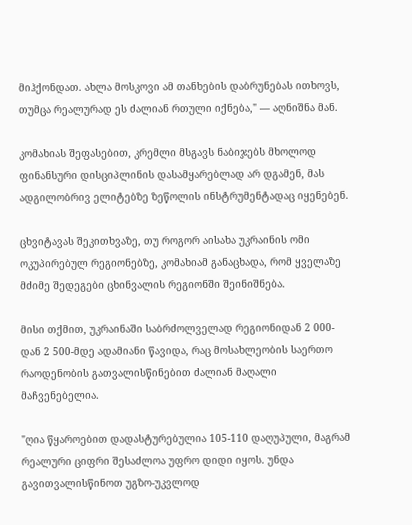მიჰქონდათ. ახლა მოსკოვი ამ თანხების დაბრუნებას ითხოვს, თუმცა რეალურად ეს ძალიან რთული იქნება," — აღნიშნა მან.

კომახიას შეფასებით, კრემლი მსგავს ნაბიჯებს მხოლოდ ფინანსური დისციპლინის დასამყარებლად არ დგამენ, მას ადგილობრივ ელიტებზე ზეწოლის ინსტრუმენტადაც იყენებენ.

ცხვიტავას შეკითხვაზე, თუ როგორ აისახა უკრაინის ომი ოკუპირებულ რეგიონებზე, კომახიამ განაცხადა, რომ ყველაზე მძიმე შედეგები ცხინვალის რეგიონში შეინიშნება.

მისი თქმით, უკრაინაში საბრძოლველად რეგიონიდან 2 000-დან 2 500-მდე ადამიანი წავიდა, რაც მოსახლეობის საერთო რაოდენობის გათვალისწინებით ძალიან მაღალი მაჩვენებელია.

"ღია წყაროებით დადასტურებულია 105-110 დაღუპული, მაგრამ რეალური ციფრი შესაძლოა უფრო დიდი იყოს. უნდა გავითვალისწინოთ უგზო-უკვლოდ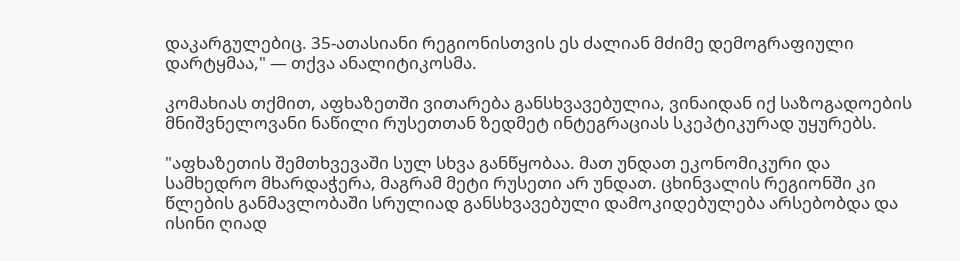დაკარგულებიც. 35-ათასიანი რეგიონისთვის ეს ძალიან მძიმე დემოგრაფიული დარტყმაა," — თქვა ანალიტიკოსმა.

კომახიას თქმით, აფხაზეთში ვითარება განსხვავებულია, ვინაიდან იქ საზოგადოების მნიშვნელოვანი ნაწილი რუსეთთან ზედმეტ ინტეგრაციას სკეპტიკურად უყურებს.

"აფხაზეთის შემთხვევაში სულ სხვა განწყობაა. მათ უნდათ ეკონომიკური და სამხედრო მხარდაჭერა, მაგრამ მეტი რუსეთი არ უნდათ. ცხინვალის რეგიონში კი წლების განმავლობაში სრულიად განსხვავებული დამოკიდებულება არსებობდა და ისინი ღიად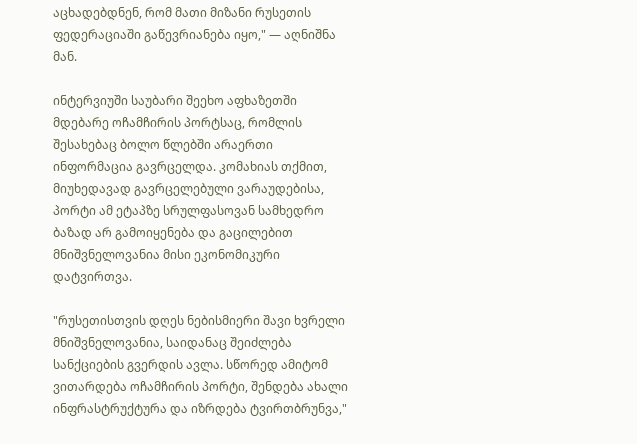აცხადებდნენ, რომ მათი მიზანი რუსეთის ფედერაციაში გაწევრიანება იყო," — აღნიშნა მან.

ინტერვიუში საუბარი შეეხო აფხაზეთში მდებარე ოჩამჩირის პორტსაც, რომლის შესახებაც ბოლო წლებში არაერთი ინფორმაცია გავრცელდა. კომახიას თქმით, მიუხედავად გავრცელებული ვარაუდებისა, პორტი ამ ეტაპზე სრულფასოვან სამხედრო ბაზად არ გამოიყენება და გაცილებით მნიშვნელოვანია მისი ეკონომიკური დატვირთვა.

"რუსეთისთვის დღეს ნებისმიერი შავი ხვრელი მნიშვნელოვანია, საიდანაც შეიძლება სანქციების გვერდის ავლა. სწორედ ამიტომ ვითარდება ოჩამჩირის პორტი, შენდება ახალი ინფრასტრუქტურა და იზრდება ტვირთბრუნვა,"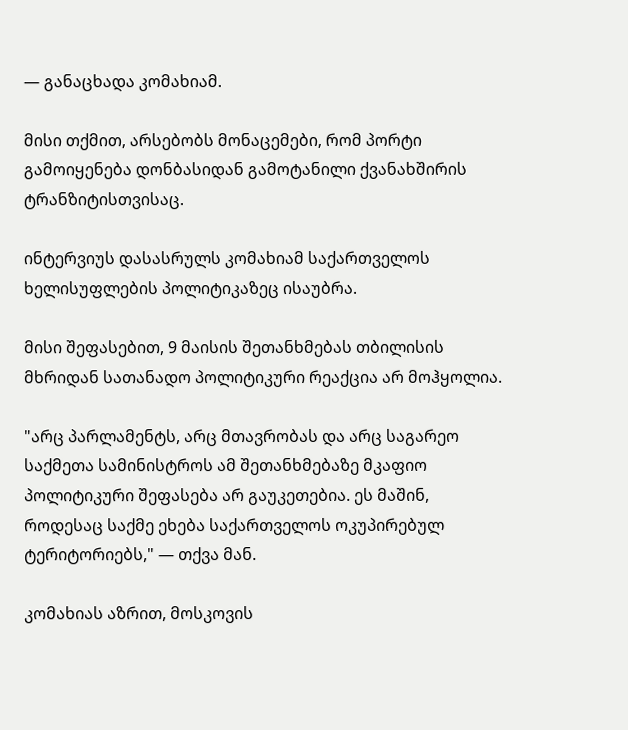— განაცხადა კომახიამ.

მისი თქმით, არსებობს მონაცემები, რომ პორტი გამოიყენება დონბასიდან გამოტანილი ქვანახშირის ტრანზიტისთვისაც.

ინტერვიუს დასასრულს კომახიამ საქართველოს ხელისუფლების პოლიტიკაზეც ისაუბრა.

მისი შეფასებით, 9 მაისის შეთანხმებას თბილისის მხრიდან სათანადო პოლიტიკური რეაქცია არ მოჰყოლია.

"არც პარლამენტს, არც მთავრობას და არც საგარეო საქმეთა სამინისტროს ამ შეთანხმებაზე მკაფიო პოლიტიკური შეფასება არ გაუკეთებია. ეს მაშინ, როდესაც საქმე ეხება საქართველოს ოკუპირებულ ტერიტორიებს," — თქვა მან.

კომახიას აზრით, მოსკოვის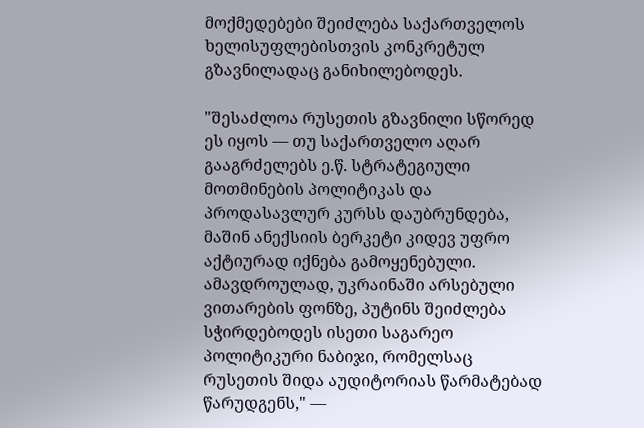მოქმედებები შეიძლება საქართველოს ხელისუფლებისთვის კონკრეტულ გზავნილადაც განიხილებოდეს.

"შესაძლოა რუსეთის გზავნილი სწორედ ეს იყოს — თუ საქართველო აღარ გააგრძელებს ე.წ. სტრატეგიული მოთმინების პოლიტიკას და პროდასავლურ კურსს დაუბრუნდება, მაშინ ანექსიის ბერკეტი კიდევ უფრო აქტიურად იქნება გამოყენებული. ამავდროულად, უკრაინაში არსებული ვითარების ფონზე, პუტინს შეიძლება სჭირდებოდეს ისეთი საგარეო პოლიტიკური ნაბიჯი, რომელსაც რუსეთის შიდა აუდიტორიას წარმატებად წარუდგენს," —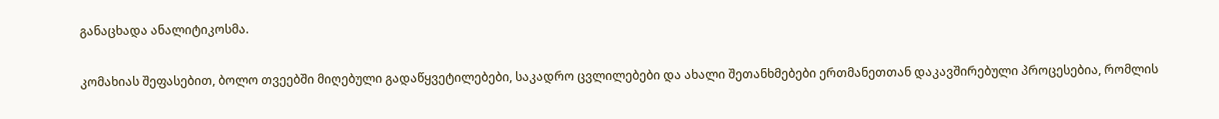განაცხადა ანალიტიკოსმა.

კომახიას შეფასებით, ბოლო თვეებში მიღებული გადაწყვეტილებები, საკადრო ცვლილებები და ახალი შეთანხმებები ერთმანეთთან დაკავშირებული პროცესებია, რომლის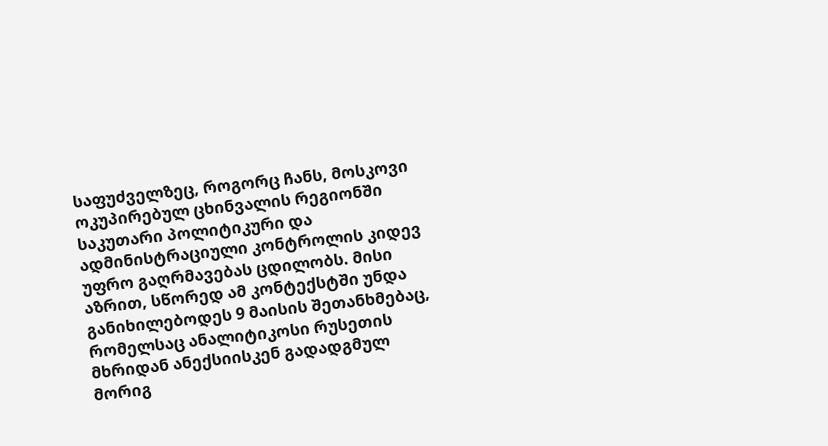საფუძველზეც, როგორც ჩანს, მოსკოვი ოკუპირებულ ცხინვალის რეგიონში საკუთარი პოლიტიკური და ადმინისტრაციული კონტროლის კიდევ უფრო გაღრმავებას ცდილობს. მისი აზრით, სწორედ ამ კონტექსტში უნდა განიხილებოდეს 9 მაისის შეთანხმებაც, რომელსაც ანალიტიკოსი რუსეთის მხრიდან ანექსიისკენ გადადგმულ მორიგ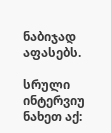ნაბიჯად აფასებს.

სრული ინტერვიუ ნახეთ აქ: